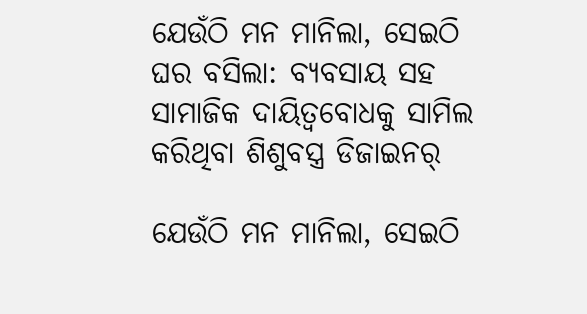ଯେଉଁଠି ମନ ମାନିଲା, ସେଇଠି ଘର ବସିଲା: ବ୍ୟବସାୟ ସହ ସାମାଜିକ ଦାୟିତ୍ୱବୋଧକୁ ସାମିଲ କରିଥିବା ଶିଶୁବସ୍ତ୍ର ଡିଜାଇନର୍

ଯେଉଁଠି ମନ ମାନିଲା, ସେଇଠି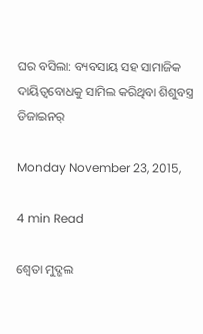ଘର ବସିଲା: ବ୍ୟବସାୟ ସହ ସାମାଜିକ ଦାୟିତ୍ୱବୋଧକୁ ସାମିଲ କରିଥିବା ଶିଶୁବସ୍ତ୍ର ଡିଜାଇନର୍

Monday November 23, 2015,

4 min Read

ଶ୍ୱେତା ମୁଦ୍ଗଲ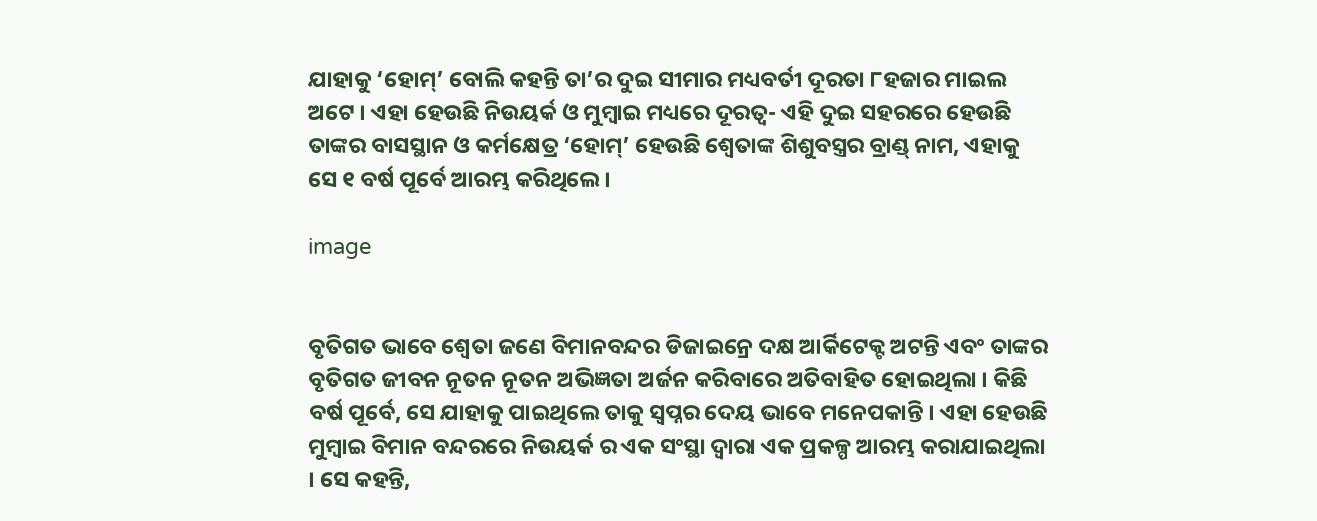ଯାହାକୁ ‘ହୋମ୍’ ବୋଲି କହନ୍ତି ତା’ର ଦୁଇ ସୀମାର ମଧ୍ୟବର୍ତୀ ଦୂରତା ୮ହଜାର ମାଇଲ ଅଟେ । ଏହା ହେଉଛି ନିଉୟର୍କ ଓ ମୁମ୍ବାଇ ମଧ୍ୟରେ ଦୂରତ୍ୱ- ଏହି ଦୁଇ ସହରରେ ହେଉଛି ତାଙ୍କର ବାସସ୍ଥାନ ଓ କର୍ମକ୍ଷେତ୍ର ‘ହୋମ୍’ ହେଉଛି ଶ୍ୱେତାଙ୍କ ଶିଶୁବସ୍ତ୍ରର ବ୍ରାଣ୍ଡ୍ ନାମ, ଏହାକୁ ସେ ୧ ବର୍ଷ ପୂର୍ବେ ଆରମ୍ଭ କରିଥିଲେ ।

image


ବୃତିଗତ ଭାବେ ଶ୍ୱେତା ଜଣେ ବିମାନବନ୍ଦର ଡିଜାଇନ୍ରେ ଦକ୍ଷ ଆର୍କିଟେକ୍ଟ ଅଟନ୍ତି ଏବଂ ତାଙ୍କର ବୃତିଗତ ଜୀବନ ନୂତନ ନୂତନ ଅଭିଜ୍ଞତା ଅର୍ଜନ କରିବାରେ ଅତିବାହିତ ହୋଇଥିଲା । କିଛି ବର୍ଷ ପୂର୍ବେ, ସେ ଯାହାକୁ ପାଇଥିଲେ ତାକୁ ସ୍ୱପ୍ନର ଦେୟ ଭାବେ ମନେପକାନ୍ତି । ଏହା ହେଉଛି ମୁମ୍ବାଇ ବିମାନ ବନ୍ଦରରେ ନିଉୟର୍କ ର ଏକ ସଂସ୍ଥା ଦ୍ୱାରା ଏକ ପ୍ରକଳ୍ପ ଆରମ୍ଭ କରାଯାଇଥିଲା । ସେ କହନ୍ତି,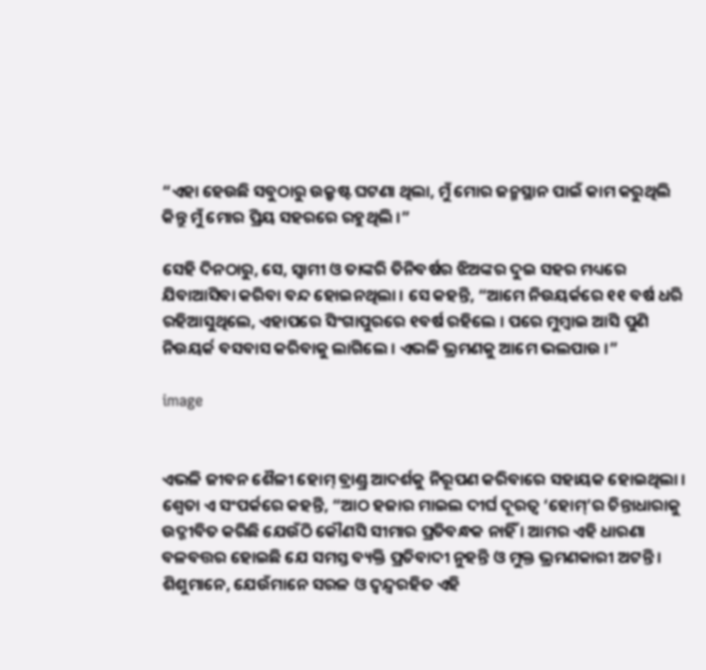“ଏହା ହେଉଛି ସବୁଠାରୁ ଉକ୍ରୃଷ୍ଟ ଘଟଣା ଥିଲା, ମୁଁ ମୋର ଜନ୍ମସ୍ଥାନ ପାଇଁ କାମ କରୁଥିଲି କିନ୍ତୁ ମୁଁ ମୋର ପ୍ରିୟ ସହରରେ ରହୁଥିଲି ।”

ସେହି ଦିନଠାରୁ, ସେ, ସ୍ୱାମୀ ଓ ତାଙ୍କରି ତିନିବର୍ଷର ଝିଅଙ୍କର ଦୁଇ ସହର ମଧ୍ୟରେ ଯିବାଆସିବା କରିବା ବନ୍ଦ ହୋଇନଥିଲା । ସେ କହନ୍ତି, “ଆମେ ନିଉୟର୍କରେ ୧୧ ବର୍ଷ ଧରି ରହିଆସୁଥିଲେ, ଏହାପରେ ସିଂଗାପୁରରେ ୧ବର୍ଷ ରହିଲେ । ପରେ ମୁମ୍ବାଇ ଆସି ପୁଣି ନିଉୟର୍କ ବସବାସ କରିବାକୁ ଲାଗିଲେ । ଏଭଳି ଭ୍ରମଣକୁ ଆମେ ଭଲପାଉ ।”

image


ଏଭଳି ଜୀବନ ଶୈଳୀ ହୋମ୍ ବ୍ରାଣ୍ଡ୍ର ଆଦର୍ଶକୁ ନିରୂପଣ କରିବାରେ ସହାୟକ ହୋଇଥିଲା । ଶ୍ୱେତା ଏ ସଂପର୍କରେ କହନ୍ତି, “ଆଠ ହଜାର ମାଇଲ ଦୀର୍ଘ ଦୂରତ୍ୱ ‘ହୋମ୍’ର ଚିନ୍ତାଧାରାକୁ ଉଦ୍ଜୀବିତ କରିଛି ଯେଉଁଠି କୌଣସି ସୀମାର ପ୍ରତିବନ୍ଧକ ନାହିଁ । ଆମର ଏହି ଧାରଣା ବଳବତ୍ତର ହୋଇଛି ଯେ ସମସ୍ତ ବ୍ୟକ୍ତି ପ୍ରତିବାଦୀ ନୁହନ୍ତି ଓ ମୁକ୍ତ ଭ୍ରମଣକାରୀ ଅଟନ୍ତି । ଶିଶୁମାନେ, ଯେଉଁମାନେ ସରଳ ଓ ଦ୍ୱନ୍ଦ୍ୱରହିତ ଏହି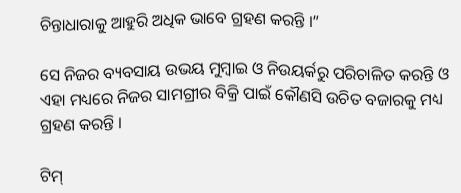ଚିନ୍ତାଧାରାକୁ ଆହୁରି ଅଧିକ ଭାବେ ଗ୍ରହଣ କରନ୍ତି ।”

ସେ ନିଜର ବ୍ୟବସାୟ ଉଭୟ ମୁମ୍ବାଇ ଓ ନିଉୟର୍କରୁ ପରିଚାଳିତ କରନ୍ତି ଓ ଏହା ମଧ୍ୟରେ ନିଜର ସାମଗ୍ରୀର ବିକ୍ରି ପାଇଁ କୌଣସି ଉଚିତ ବଜାରକୁ ମଧ୍ୟ ଗ୍ରହଣ କରନ୍ତି ।

ଟିମ୍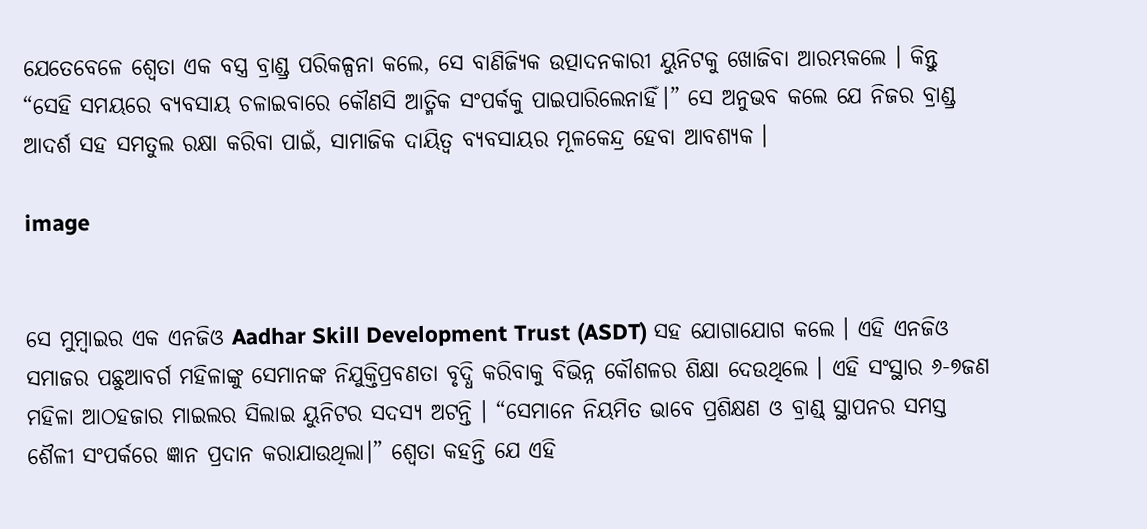ଯେତେବେଳେ ଶ୍ୱେତା ଏକ ବସ୍ତ୍ର ବ୍ରାଣ୍ଡ୍ର ପରିକଳ୍ପନା କଲେ, ସେ ବାଣିଜ୍ୟିକ ଉତ୍ପାଦନକାରୀ ୟୁନିଟକୁ ଖୋଜିବା ଆରମ୍ଭକଲେ । କିନ୍ତୁ “ସେହି ସମୟରେ ବ୍ୟବସାୟ ଚଳାଇବାରେ କୌଣସି ଆତ୍ମିକ ସଂପର୍କକୁ ପାଇପାରିଲେନାହିଁ।” ସେ ଅନୁଭବ କଲେ ଯେ ନିଜର ବ୍ରାଣ୍ଡ୍ର ଆଦର୍ଶ ସହ ସମତୁଲ ରକ୍ଷା କରିବା ପାଇଁ, ସାମାଜିକ ଦାୟିତ୍ୱ ବ୍ୟବସାୟର ମୂଳକେନ୍ଦ୍ର ହେବା ଆବଶ୍ୟକ ।

image


ସେ ମୁମ୍ବାଇର ଏକ ଏନଜିଓ Aadhar Skill Development Trust (ASDT) ସହ ଯୋଗାଯୋଗ କଲେ । ଏହି ଏନଜିଓ ସମାଜର ପଛୁଆବର୍ଗ ମହିଳାଙ୍କୁ ସେମାନଙ୍କ ନିଯୁକ୍ତିପ୍ରବଣତା ବୃଦ୍ଧି କରିବାକୁ ବିଭିନ୍ନ କୌଶଳର ଶିକ୍ଷା ଦେଉଥିଲେ । ଏହି ସଂସ୍ଥାର ୬-୭ଜଣ ମହିଳା ଆଠହଜାର ମାଇଲର ସିଲାଇ ୟୁନିଟର ସଦସ୍ୟ ଅଟନ୍ତି । “ସେମାନେ ନିୟମିତ ଭାବେ ପ୍ରଶିକ୍ଷଣ ଓ ବ୍ରାଣ୍ଡ୍ ସ୍ଥାପନର ସମସ୍ତ ଶୈଳୀ ସଂପର୍କରେ ଜ୍ଞାନ ପ୍ରଦାନ କରାଯାଉଥିଲା।” ଶ୍ୱେତା କହନ୍ତି ଯେ ଏହି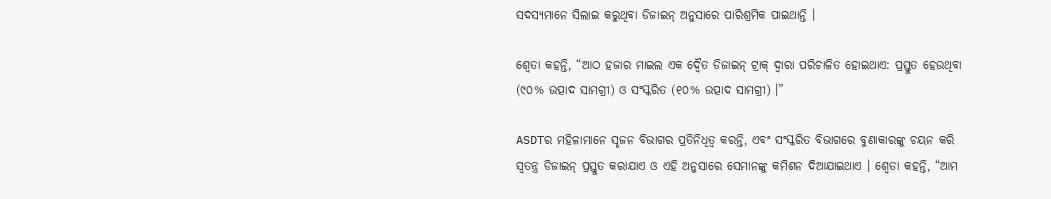ସଦସ୍ୟମାନେ ସିଲାଇ କରୁଥିବା ଡିଜାଇନ୍ ଅନୁସାରେ ପାରିଶ୍ରମିକ ପାଇଥାନ୍ତି ।

ଶ୍ୱେତା କହନ୍ତି, “ଆଠ ହଜାର ମାଇଲ ଏକ ଦ୍ୱୈତ ଡିଜାଇନ୍ ଟ୍ରାକ୍ ଦ୍ୱାରା ପରିଚାଳିତ ହୋଇଥାଏ: ପ୍ରସ୍ତୁତ ହେଉଥିବା (୯୦% ଉତ୍ପାଦ ସାମଗ୍ରୀ) ଓ ସଂସ୍କରିତ (୧୦% ଉତ୍ପାଦ ସାମଗ୍ରୀ) ।”

ASDTର ମହିଳାମାନେ ସୃଜନ ବିଭାଗର ପ୍ରତିନିଧିତ୍ୱ କରନ୍ତି, ଏବଂ ସଂସ୍କରିତ ବିଭାଗରେ ବୁଣାକାରଙ୍କୁ ଚୟନ କରି ସ୍ୱତନ୍ତ୍ର ଡିଜାଇନ୍ ପ୍ରସ୍ତୁତ କରାଯାଏ ଓ ଏହି ଅନୁସାରେ ସେମାନଙ୍କୁ କମିଶନ ଦିଆଯାଇଥାଏ । ଶ୍ୱେତା କହନ୍ତି, “ଆମ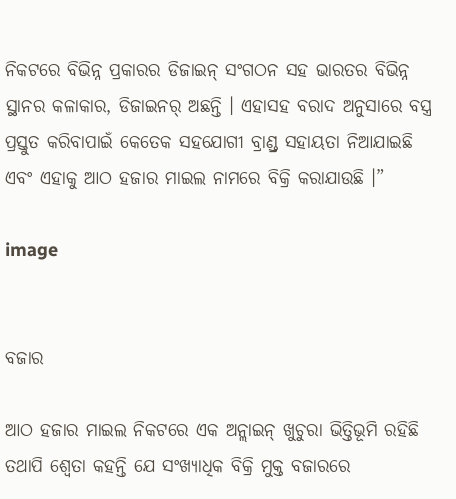ନିକଟରେ ବିଭିନ୍ନ ପ୍ରକାରର ଡିଜାଇନ୍ ସଂଗଠନ ସହ ଭାରତର ବିଭିନ୍ନ ସ୍ଥାନର କଳାକାର, ଡିଜାଇନର୍ ଅଛନ୍ତି । ଏହାସହ ବରାଦ ଅନୁସାରେ ବସ୍ତ୍ର ପ୍ରସ୍ତୁତ କରିବାପାଇଁ କେତେକ ସହଯୋଗୀ ବ୍ରାଣ୍ଡ୍ର ସହାୟତା ନିଆଯାଇଛି ଏବଂ ଏହାକୁ ଆଠ ହଜାର ମାଇଲ ନାମରେ ବିକ୍ରି କରାଯାଉଛି ।”

image


ବଜାର

ଆଠ ହଜାର ମାଇଲ ନିକଟରେ ଏକ ଅନ୍ଲାଇନ୍ ଖୁଚୁରା ଭିତ୍ତିଭୂମି ରହିଛି ତଥାପି ଶ୍ୱେତା କହନ୍ତି ଯେ ସଂଖ୍ୟାଧିକ ବିକ୍ରି ମୁକ୍ତ ବଜାରରେ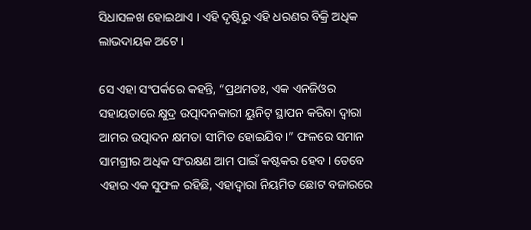ସିଧାସଳଖ ହୋଇଥାଏ । ଏହି ଦୃଷ୍ଟିରୁ ଏହି ଧରଣର ବିକ୍ରି ଅଧିକ ଲାଭଦାୟକ ଅଟେ ।

ସେ ଏହା ସଂପର୍କରେ କହନ୍ତି, “ପ୍ରଥମତଃ, ଏକ ଏନଜିଓର ସହାୟତାରେ କ୍ଷୁଦ୍ର ଉତ୍ପାଦନକାରୀ ୟୁନିଟ୍ ସ୍ଥାପନ କରିବା ଦ୍ୱାରା ଆମର ଉତ୍ପାଦନ କ୍ଷମତା ସୀମିତ ହୋଇଯିବ ।” ଫଳରେ ସମାନ ସାମଗ୍ରୀର ଅଧିକ ସଂରକ୍ଷଣ ଆମ ପାଇଁ କଷ୍ଟକର ହେବ । ତେବେ ଏହାର ଏକ ସୁଫଳ ରହିଛି, ଏହାଦ୍ୱାରା ନିୟମିତ ଛୋଟ ବଜାରରେ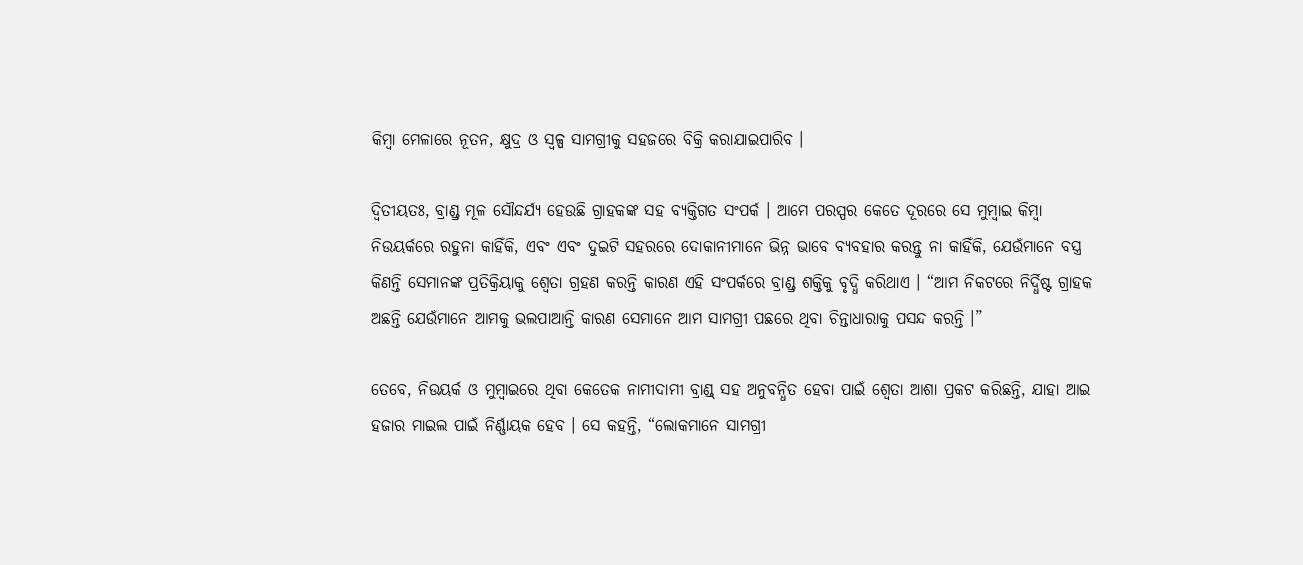କିମ୍ବା ମେଳାରେ ନୂତନ, କ୍ଷୁଦ୍ର ଓ ସ୍ୱଳ୍ପ ସାମଗ୍ରୀକୁ ସହଜରେ ବିକ୍ରି କରାଯାଇପାରିବ ।

ଦ୍ୱିତୀୟତଃ, ବ୍ରାଣ୍ଡ୍ର ମୂଳ ସୌନ୍ଦର୍ଯ୍ୟ ହେଉଛି ଗ୍ରାହକଙ୍କ ସହ ବ୍ୟକ୍ତିଗତ ସଂପର୍କ । ଆମେ ପରସ୍ପର କେତେ ଦୂରରେ ସେ ମୁମ୍ବାଇ କିମ୍ବା ନିଉୟର୍କରେ ରହୁନା କାହିଁକି, ଏବଂ ଏବଂ ଦୁଇଟି ସହରରେ ଦୋକାନୀମାନେ ଭିନ୍ନ ଭାବେ ବ୍ୟବହାର କରନ୍ତୁ ନା କାହିଁକି, ଯେଉଁମାନେ ବସ୍ତ୍ର କିଣନ୍ତି ସେମାନଙ୍କ ପ୍ରତିକ୍ରିୟାକୁ ଶ୍ୱେତା ଗ୍ରହଣ କରନ୍ତି କାରଣ ଏହି ସଂପର୍କରେ ବ୍ରାଣ୍ଡ୍ର ଶକ୍ତିକୁ ବୃଦ୍ଧି କରିଥାଏ । “ଆମ ନିକଟରେ ନିର୍ଦ୍ଧିଷ୍ଟ ଗ୍ରାହକ ଅଛନ୍ତି ଯେଉଁମାନେ ଆମକୁ ଭଲପାଆନ୍ତି କାରଣ ସେମାନେ ଆମ ସାମଗ୍ରୀ ପଛରେ ଥିବା ଚିନ୍ତାଧାରାକୁ ପସନ୍ଦ କରନ୍ତି ।”

ତେବେ, ନିଉୟର୍କ ଓ ମୁମ୍ବାଇରେ ଥିବା କେତେକ ନାମୀଦାମୀ ବ୍ରାଣ୍ଡ୍ ସହ ଅନୁବନ୍ଧିତ ହେବା ପାଇଁ ଶ୍ୱେତା ଆଶା ପ୍ରକଟ କରିଛନ୍ତି, ଯାହା ଆଇ ହଜାର ମାଇଲ ପାଇଁ ନିର୍ଣ୍ଣାୟକ ହେବ । ସେ କହନ୍ତି, “ଲୋକମାନେ ସାମଗ୍ରୀ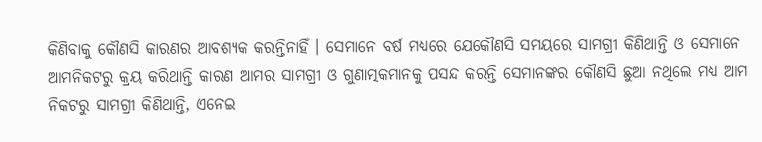କିଣିବାକୁ କୌଣସି କାରଣର ଆବଶ୍ୟକ କରନ୍ତିନାହିଁ । ସେମାନେ ବର୍ଷ ମଧ୍ୟରେ ଯେକୌଣସି ସମୟରେ ସାମଗ୍ରୀ କିଣିଥାନ୍ତି ଓ ସେମାନେ ଆମନିକଟରୁ କ୍ରୟ କରିଥାନ୍ତି କାରଣ ଆମର ସାମଗ୍ରୀ ଓ ଗୁଣାତ୍ମକମାନକୁ ପସନ୍ଦ କରନ୍ତି ସେମାନଙ୍କର କୌଣସି ଛୁଆ ନଥିଲେ ମଧ୍ୟ ଆମ ନିକଟରୁ ସାମଗ୍ରୀ କିଣିଥାନ୍ତି, ଏନେଇ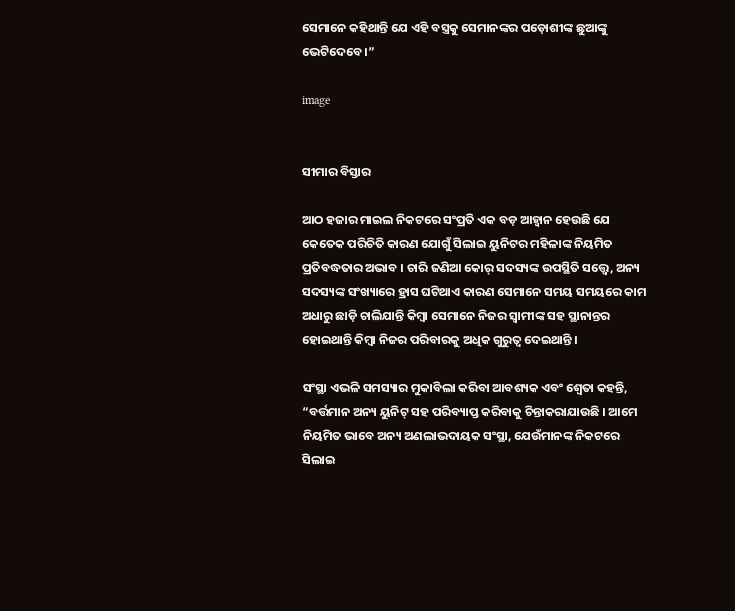ସେମାନେ କହିଥାନ୍ତି ଯେ ଏହି ବସ୍ତ୍ରକୁ ସେମାନଙ୍କର ପଡ଼ୋଶୀଙ୍କ ଛୁଆଙ୍କୁ ଭେଟିଦେବେ ।”

image


ସୀମାର ବିସ୍ତାର

ଆଠ ହଜାର ମାଇଲ ନିକଟରେ ସଂପ୍ରତି ଏକ ବଡ଼ ଆହ୍ୱାନ ହେଉଛି ଯେ କେତେକ ପରିଚିତି କାରଣ ଯୋଗୁଁ ସିଲାଇ ୟୁନିଟର ମହିଳାଙ୍କ ନିୟମିତ ପ୍ରତିବଦ୍ଧତାର ଅଭାବ । ଚାରି ଜଣିଆ କୋର୍ ସଦସ୍ୟଙ୍କ ଉପସ୍ଥିତି ସତ୍ତ୍ୱେ, ଅନ୍ୟ ସଦସ୍ୟଙ୍କ ସଂଖ୍ୟାରେ ହ୍ରାସ ଘଟିଥାଏ କାରଣ ସେମାନେ ସମୟ ସମୟରେ କାମ ଅଧାରୁ ଛାଡ଼ି ଚାଲିଯାନ୍ତି କିମ୍ବା ସେମାନେ ନିଜର ସ୍ୱାମୀଙ୍କ ସହ ସ୍ଥାନାନ୍ତର ହୋଇଥାନ୍ତି କିମ୍ବା ନିଜର ପରିବାରକୁ ଅଧିକ ଗୁରୁତ୍ୱ ଦେଇଥାନ୍ତି ।

ସଂସ୍ଥା ଏଭଳି ସମସ୍ୟାର ମୁକାବିଲା କରିବା ଆବଶ୍ୟକ ଏବଂ ଶ୍ୱେତା କହନ୍ତି, “ବର୍ତ୍ତମାନ ଅନ୍ୟ ୟୁନିଟ୍ ସହ ପରିବ୍ୟାପ୍ତ କରିବାକୁ ଚିନ୍ତାକରାଯାଉଛି । ଆମେ ନିୟମିତ ଭାବେ ଅନ୍ୟ ଅଣଲାଭଦାୟକ ସଂସ୍ଥା, ଯେଉଁମାନଙ୍କ ନିକଟରେ ସିଲାଇ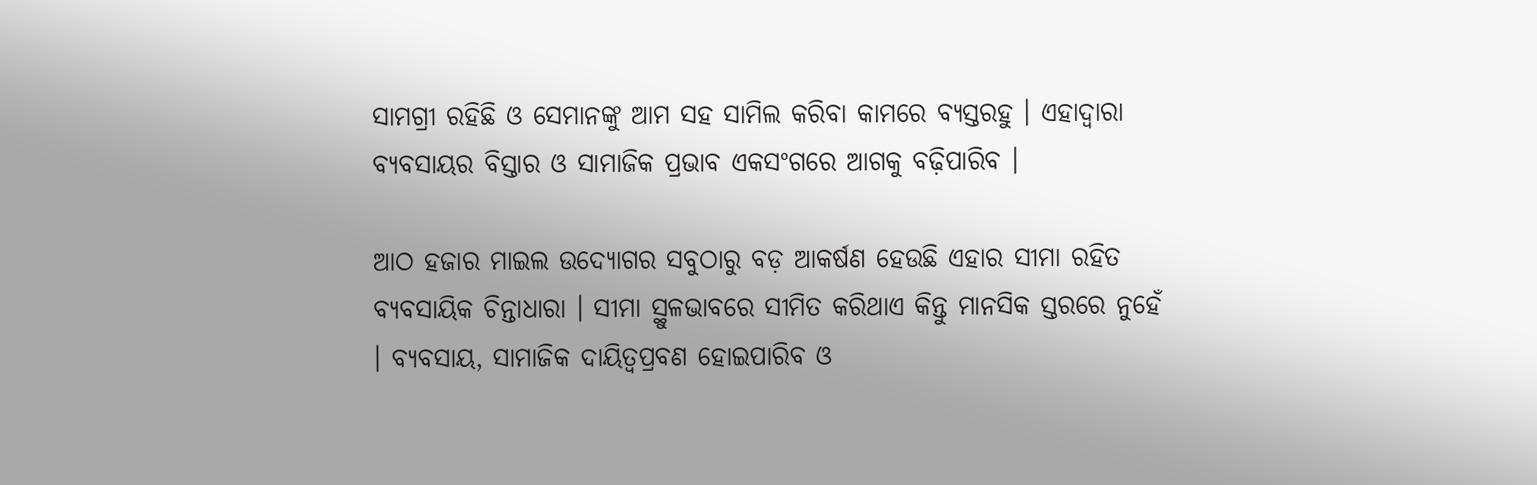ସାମଗ୍ରୀ ରହିଛି ଓ ସେମାନଙ୍କୁ ଆମ ସହ ସାମିଲ କରିବା କାମରେ ବ୍ୟସ୍ତରହୁ । ଏହାଦ୍ୱାରା ବ୍ୟବସାୟର ବିସ୍ତାର ଓ ସାମାଜିକ ପ୍ରଭାବ ଏକସଂଗରେ ଆଗକୁ ବଢ଼ିପାରିବ ।

ଆଠ ହଜାର ମାଇଲ ଉଦ୍ୟୋଗର ସବୁଠାରୁ ବଡ଼ ଆକର୍ଷଣ ହେଉଛି ଏହାର ସୀମା ରହିତ ବ୍ୟବସାୟିକ ଚିନ୍ତାଧାରା । ସୀମା ସ୍ଥୁଳଭାବରେ ସୀମିତ କରିଥାଏ କିନ୍ତୁ ମାନସିକ ସ୍ତରରେ ନୁହେଁ । ବ୍ୟବସାୟ, ସାମାଜିକ ଦାୟିତ୍ୱପ୍ରବଣ ହୋଇପାରିବ ଓ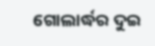ଗୋଲାର୍ଦ୍ଧର ଦୁଇ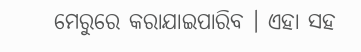ମେରୁରେ କରାଯାଇପାରିବ । ଏହା ସହ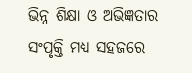ଭିନ୍ନ ଶିକ୍ଷା ଓ ଅଭିଜ୍ଞତାର ସଂପୃକ୍ତି ମଧ୍ୟ ସହଜରେ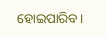ହୋଇପାରିବ।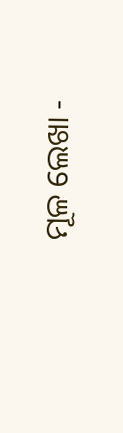ମୂଳ ଲେଖା -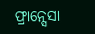ଫ୍ରାନ୍ସେସା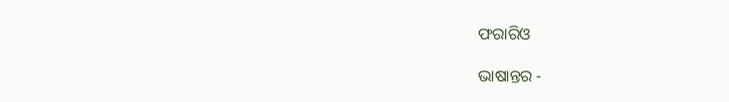ଫରାରିଓ

ଭାଷାନ୍ତର -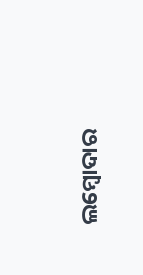ଲମ୍ବୋଦାର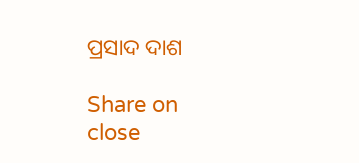ପ୍ରସାଦ ଦାଶ

Share on
close